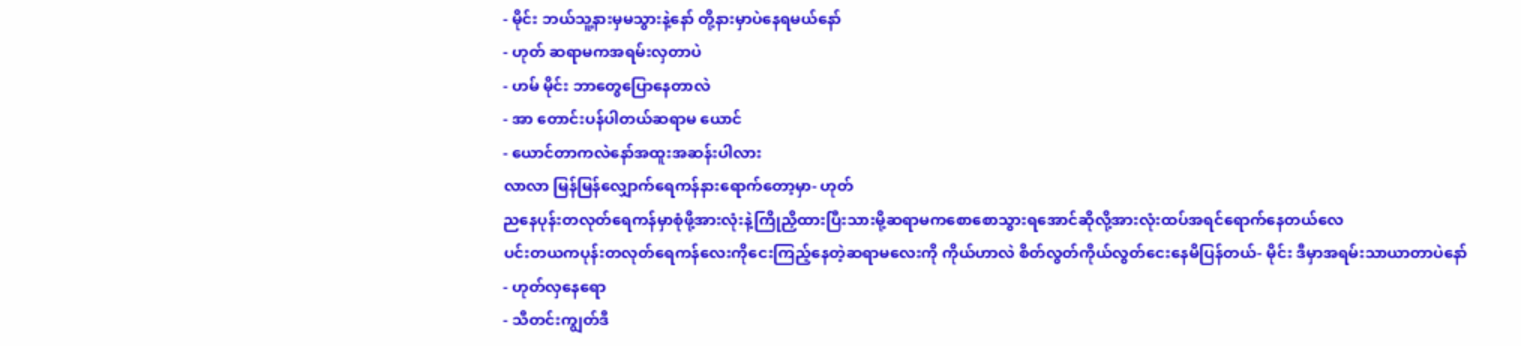- မိုင်း ဘယ်သူ့နားမှမသွားနဲ့နော် တို့နားမှာပဲနေရမယ်နော်
- ဟုတ် ဆရာမကအရမ်းလှတာပဲ
- ဟမ် မိုင်း ဘာတွေပြောနေတာလဲ
- အာ တောင်းပန်ပါတယ်ဆရာမ ယောင်
- ယောင်တာကလဲနော်အထူးအဆန်းပါလား
လာလာ မြန်မြန်လျှောက်ရေကန်နားရောက်တော့မှာ- ဟုတ်
ညနေပုန်းတလုတ်ရေကန်မှာစုံဖို့အားလုံးနဲ့ကြိုညှိထားပြီးသားမို့ဆရာမကစောစောသွားရအောင်ဆိုလို့အားလုံးထပ်အရင်ရောက်နေတယ်လေ
ပင်းတယကပုန်းတလုတ်ရေကန်လေးကိုငေးကြည့်နေတဲ့ဆရာမလေးကို ကိုယ်ဟာလဲ စိတ်လွတ်ကိုယ်လွတ်ငေးနေမိပြန်တယ်- မိုင်း ဒီမှာအရမ်းသာယာတာပဲနော်
- ဟုတ်လှနေရော
- သီတင်းကျွတ်ဒီ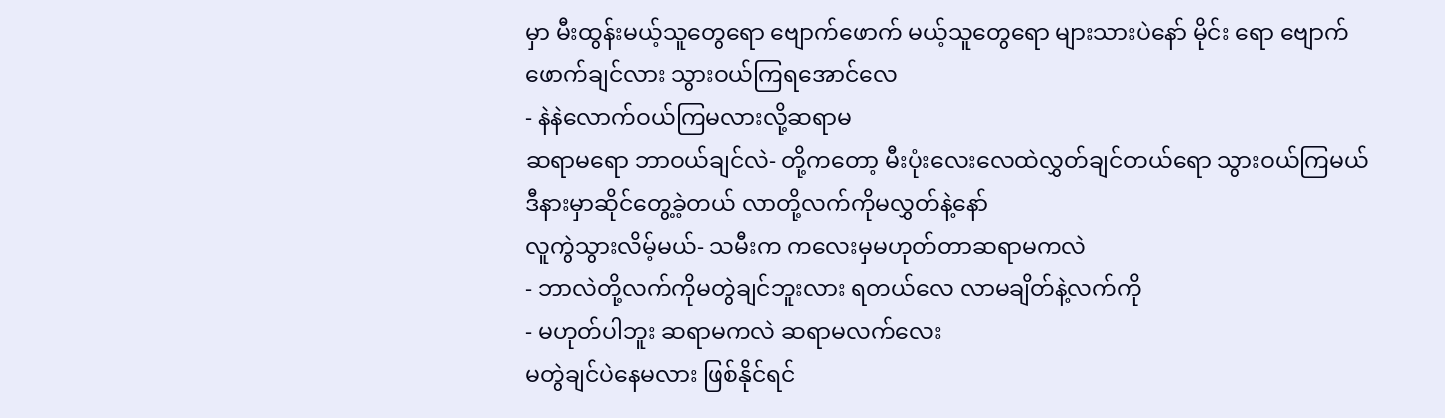မှာ မီးထွန်းမယ့်သူတွေရော ဗျောက်ဖောက် မယ့်သူတွေရော များသားပဲနော် မိုင်း ရော ဗျောက် ဖောက်ချင်လား သွားဝယ်ကြရအောင်လေ
- နဲနဲလောက်ဝယ်ကြမလားလို့ဆရာမ
ဆရာမရော ဘာဝယ်ချင်လဲ- တို့ကတော့ မီးပုံးလေးလေထဲလွှတ်ချင်တယ်ရော သွားဝယ်ကြမယ် ဒီနားမှာဆိုင်တွေ့ခဲ့တယ် လာတို့လက်ကိုမလွှတ်နဲ့နော်
လူကွဲသွားလိမ့်မယ်- သမီးက ကလေးမှမဟုတ်တာဆရာမကလဲ
- ဘာလဲတို့လက်ကိုမတွဲချင်ဘူးလား ရတယ်လေ လာမချိတ်နဲ့လက်ကို
- မဟုတ်ပါဘူး ဆရာမကလဲ ဆရာမလက်လေး
မတွဲချင်ပဲနေမလား ဖြစ်နိုင်ရင်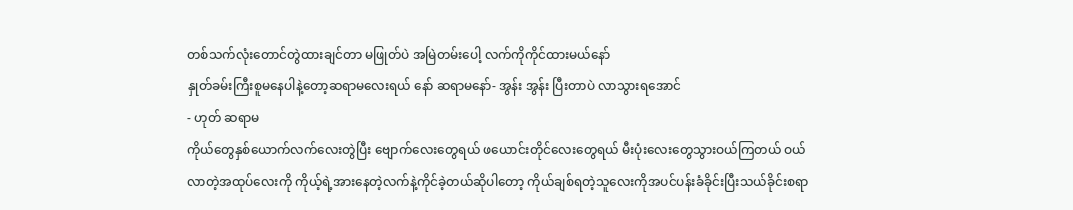တစ်သက်လုံးတောင်တွဲထားချင်တာ မဖြုတ်ပဲ အမြဲတမ်းပေါ့ လက်ကိုကိုင်ထားမယ်နော်
နှုတ်ခမ်းကြီးစူမနေပါနဲ့တော့ဆရာမလေးရယ် နော် ဆရာမနော်- အွန်း အွန်း ပြီးတာပဲ လာသွားရအောင်
- ဟုတ် ဆရာမ
ကိုယ်တွေနှစ်ယောက်လက်လေးတွဲပြီး ဗျောက်လေးတွေရယ် ဖယောင်းတိုင်လေးတွေရယ် မီးပုံးလေးတွေသွားဝယ်ကြတယ် ဝယ်လာတဲ့အထုပ်လေးကို ကိုယ့်ရဲ့အားနေတဲ့လက်နဲ့ကိုင်ခဲ့တယ်ဆိုပါတော့ ကိုယ်ချစ်ရတဲ့သူလေးကိုအပင်ပန်းခံခိုင်းပြီးသယ်ခိုင်းစရာ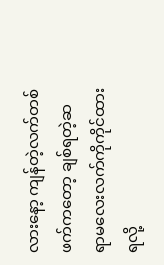လားနော့ ကျန်တဲ့လက်တစ်ဖက်ကတော့ ချစ်ရတဲ့ဆရာမလေးလက်ကိုကိုင်ထားရလို့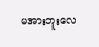မအားဘူးလေ